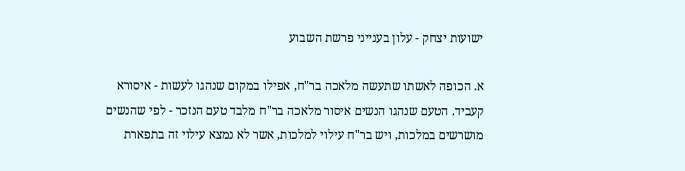ישועות יצחק - עלון בענייני פרשת השבוע

א. הכופה לאשתו שתעשה מלאכה בר"ח, אפילו במקום שנהגו לעשות - איסורא קעביד. הטעם שנהגו הנשים איסור מלאכה בר"ח מלבד טעם הנזכר - לפי שהנשים מושרשים במלכות, ויש בר"ח עילוי למלכות, אשר לא נמצא עילוי זה בתפארת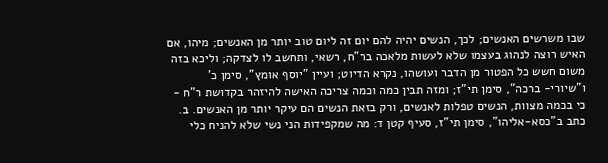שבו משרשים האנשים; לכך, הנשים יהיה להם יום זה ליום טוב יותר מן האנשים; מיהו, אם האיש רוצה לנהוג בעצמו שלא לעשות מלאכה בר"ח, רשאי, ותחשב לו לצדקה; וליכא בזה משום חשש כל הפטור מן הדבר ועושהו, נקרא הדיוט; ועיין "יוסף אומץ", סימן כ' ו"שיורי- ברכה", סימן תי"ז; ומזה תבין כמה וכמה צריכה האישה להיזהר בקדושת ר"ח - כי בכמה מצוות, הנשים טפלות לאנשים, ורק בזאת הנשים הם עיקר יותר מן האנשים. ב. כתב ב"כסא-אליהו", סימן תי"ז, סעיף קטן ד: מה שמקפידות הני נשי שלא להניח כלי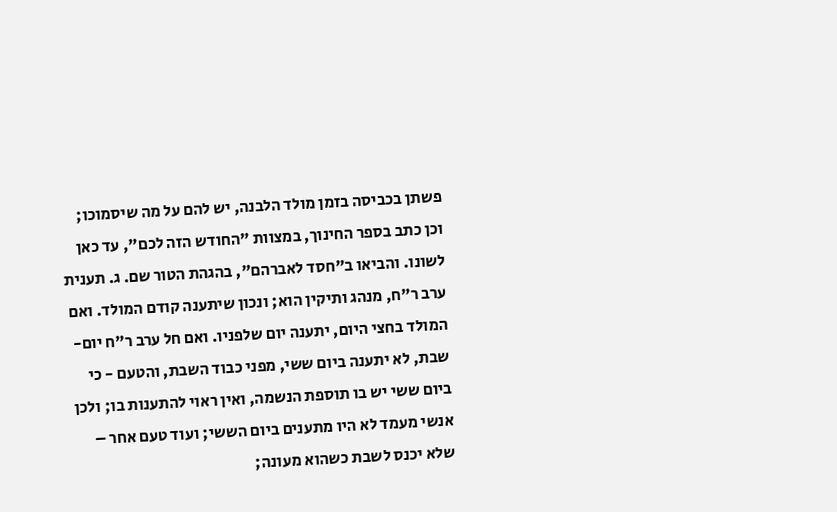פשתן בכביסה בזמן מולד הלבנה, יש להם על מה שיסמוכו; וכן כתב בספר החינוך, במצוות "החודש הזה לכם", עד כאן לשונו. והביאו ב"חסד לאברהם", בהגהת הטור שם. ג. תענית ערב ר"ח, מנהג ותיקין הוא; ונכון שיתענה קודם המולד. ואם המולד בחצי היום, יתענה יום שלפניו. ואם חל ערב ר"ח יום- שבת, לא יתענה ביום ששי, מפני כבוד השבת, והטעם - כי ביום ששי יש בו תוספת הנשמה, ואין ראוי להתענות בו; ולכן אנשי מעמד לא היו מתענים ביום הששי; ועוד טעם אחר – שלא יכנס לשבת כשהוא מעונה;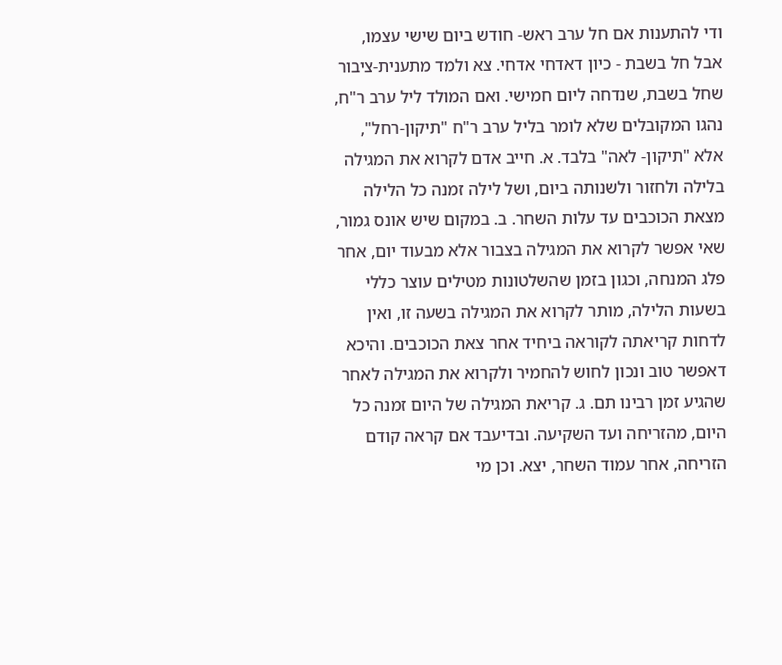ודי להתענות אם חל ערב ראש- חודש ביום שישי עצמו, אבל חל בשבת - כיון דאדחי אדחי. צא ולמד מתענית-ציבור שחל בשבת, שנדחה ליום חמישי. ואם המולד ליל ערב ר"ח, נהגו המקובלים שלא לומר בליל ערב ר"ח "תיקון-רחל", אלא "תיקון- לאה" בלבד. א. חייב אדם לקרוא את המגילה בלילה ולחזור ולשנותה ביום, ושל לילה זמנה כל הלילה מצאת הכוכבים עד עלות השחר. ב. במקום שיש אונס גמור, שאי אפשר לקרוא את המגילה בצבור אלא מבעוד יום, אחר פלג המנחה, וכגון בזמן שהשלטונות מטילים עוצר כללי בשעות הלילה, מותר לקרוא את המגילה בשעה זו, ואין לדחות קריאתה לקוראה ביחיד אחר צאת הכוכבים. והיכא דאפשר טוב ונכון לחוש להחמיר ולקרוא את המגילה לאחר שהגיע זמן רבינו תם. ג. קריאת המגילה של היום זמנה כל היום, מהזריחה ועד השקיעה. ובדיעבד אם קראה קודם הזריחה, אחר עמוד השחר, יצא. וכן מי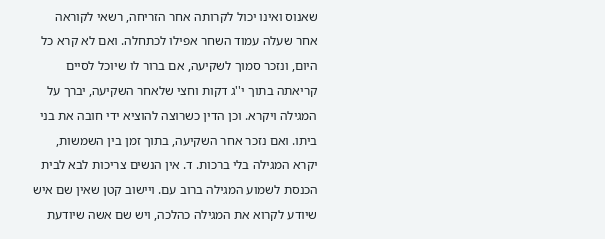שאנוס ואינו יכול לקרותה אחר הזריחה, רשאי לקוראה אחר שעלה עמוד השחר אפילו לכתחלה. ואם לא קרא כל היום, ונזכר סמוך לשקיעה, אם ברור לו שיוכל לסיים קריאתה בתוך י''ג דקות וחצי שלאחר השקיעה, יברך על המגילה ויקרא. וכן הדין כשרוצה להוציא ידי חובה את בני ביתו. ואם נזכר אחר השקיעה, בתוך זמן בין השמשות, יקרא המגילה בלי ברכות. ד. אין הנשים צריכות לבא לבית הכנסת לשמוע המגילה ברוב עם. ויישוב קטן שאין שם איש שיודע לקרוא את המגילה כהלכה, ויש שם אשה שיודעת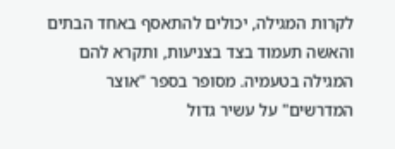לקרות המגילה, יכולים להתאסף באחד הבתים והאשה תעמוד בצד בצניעות, ותקרא להם המגילה בטעמיה. מסופר בספר "אוצר המדרשים" על עשיר גדול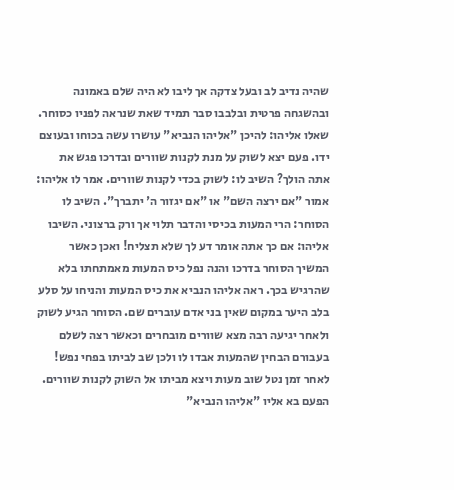שהיה נדיב לב ובעל צדקה אך ליבו לא היה שלם באמונה ובהשגחה פרטית ובלבבו סבר תמיד שאת שנראה לפניו כסוחר. שאלו אליהו: להיכן "אליהו הנביא" עושרו עשה בכוחו ובעוצם ידו. פעם יצא לשוק על מנת לקנות שוורים ובדרכו פגש את אתה הולך? השיב לו: לשוק בכדי לקנות שוורים. אמר לו אליהו: אמור "אם ירצה השם" או "אם יגזור ה' יתברך". השיב לו הסוחר: הרי המעות בכיסי והדבר תלוי אך ורק ברצוני. השיבו אליהו: אם כך אתה אומר דע לך שלא תצליח! ואכן כאשר המשיך הסוחר בדרכו והנה נפל כיס המעות מאמתחתו בלא שהרגיש בכך. ראה אליהו הנביא את כיס המעות והניחו על סלע בלב היער במקום שאין בני אדם עוברים שם. הסוחר הגיע לשוק ולאחר יגיעה רבה מצא שוורים מובחרים וכאשר רצה לשלם בעבורם הבחין שהמעות אבדו לו ולכן שב לביתו בפחי נפש! לאחר זמן נטל שוב מעות ויצא מביתו אל השוק לקנות שוורים. הפעם בא אליו "אליהו הנביא"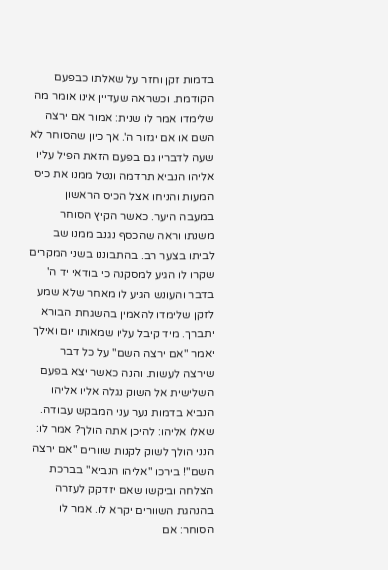בדמות זקן וחזר על שאלתו כבפעם הקודמת. וכשראה שעדיין אינו אומר מה שלימדו אמר לו שנית: אמור אם ירצה השם או אם יגזור ה'. אך כיון שהסוחר לא שעה לדבריו גם בפעם הזאת הפיל עליו אליהו הנביא תרדמה ונטל ממנו את כיס המעות והניחו אצל הכיס הראשון במעבה היער. כאשר הקיץ הסוחר משנתו וראה שהכסף נגנב ממנו שב לביתו בצער רב. בהתבוננו בשני המקרים שקרו לו הגיע למסקנה כי בודאי יד ה' בדבר והעונש הגיע לו מאחר שלא שמע לזקן שלימדו להאמין בהשגחת הבורא יתברך. מיד קיבל עליו שמאותו יום ואילך יאמר "אם ירצה השם" על כל דבר שירצה לעשות. והנה כאשר יצא בפעם השלישית אל השוק נגלה אליו אליהו הנביא בדמות נער עני המבקש עבודה. שאלו אליהו: להיכן אתה הולך? אמר לו: הנני הולך לשוק לקנות שוורים "אם ירצה השם"! בירכו "אליהו הנביא" בברכת הצלחה וביקשו שאם יזדקק לעזרה בהנהגת השוורים יקרא לו. אמר לו הסוחר: אם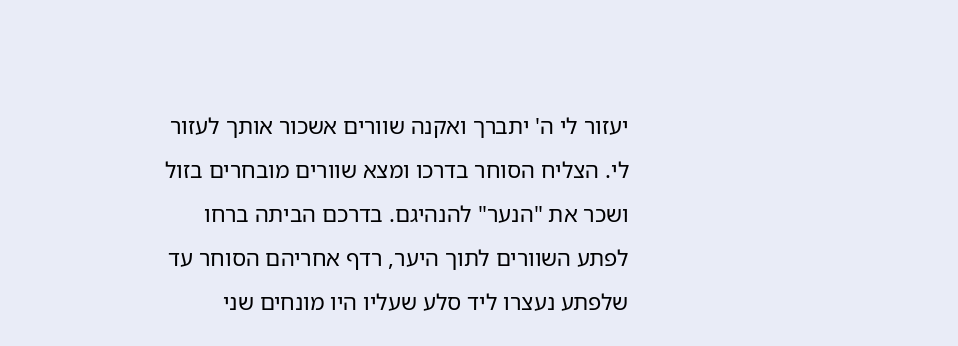יעזור לי ה' יתברך ואקנה שוורים אשכור אותך לעזור לי. הצליח הסוחר בדרכו ומצא שוורים מובחרים בזול ושכר את "הנער" להנהיגם. בדרכם הביתה ברחו לפתע השוורים לתוך היער, רדף אחריהם הסוחר עד שלפתע נעצרו ליד סלע שעליו היו מונחים שני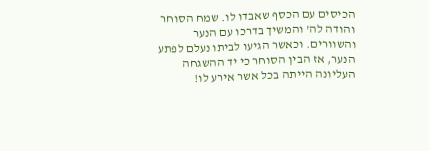הכיסים עם הכסף שאבדו לו. שמח הסוחר והודה לה' והמשיך בדרכו עם הנער והשוורים. וכאשר הגיעו לביתו נעלם לפתע הנער, אז הבין הסוחר כי יד ההשגחה העליונה הייתה בכל אשר אירע לו!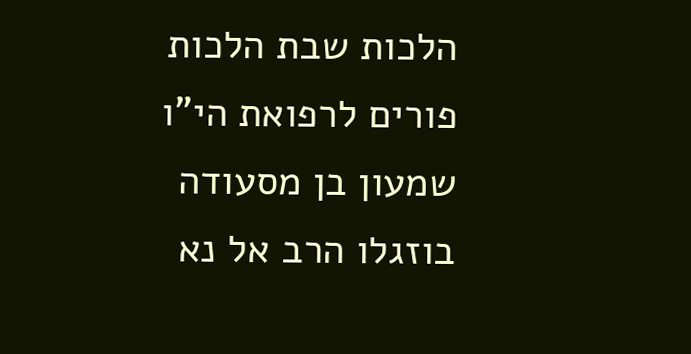הלכות שבת הלכות פורים לרפואת הי"ו שמעון בן מסעודה בוזגלו הרב אל נא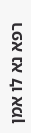רפא נא לו אמן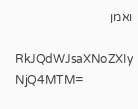ואמן

RkJQdWJsaXNoZXIy NjQ4MTM=